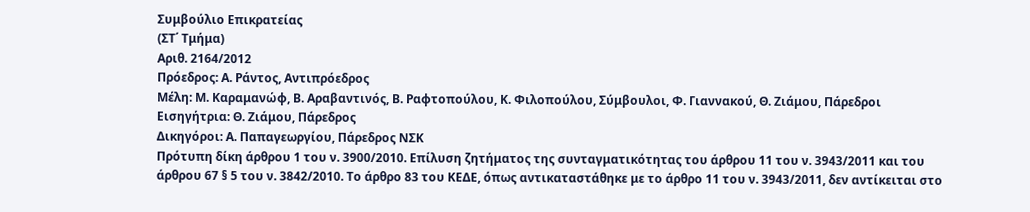Συμβούλιο Επικρατείας
(ΣΤ΄ Τμήμα)
Αριθ. 2164/2012
Πρόεδρος: Α. Ράντος, Αντιπρόεδρος
Μέλη: Μ. Καραμανώφ, Β. Αραβαντινός, Β. Ραφτοπούλου, Κ. Φιλοπούλου, Σύμβουλοι, Φ. Γιαννακού, Θ. Ζιάμου, Πάρεδροι
Εισηγήτρια: Θ. Ζιάμου, Πάρεδρος
Δικηγόροι: Α. Παπαγεωργίου, Πάρεδρος ΝΣΚ
Πρότυπη δίκη άρθρου 1 του ν. 3900/2010. Επίλυση ζητήματος της συνταγματικότητας του άρθρου 11 του ν. 3943/2011 και του άρθρου 67 § 5 του ν. 3842/2010. Το άρθρο 83 του ΚΕΔΕ, όπως αντικαταστάθηκε με το άρθρο 11 του ν. 3943/2011, δεν αντίκειται στο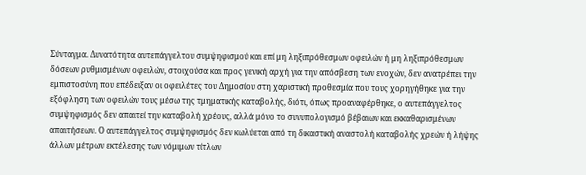Σύνταγμα. Δυνατότητα αυτεπάγγελτου συμψηφισμού και επί μη ληξιπρόθεσμων οφειλών ή μη ληξιπρόθεσμων δόσεων ρυθμισμένων οφειλών, στοιχούσα και προς γενική αρχή για την απόσβεση των ενοχών, δεν ανατρέπει την εμπιστοσύνη που επέδειξαν οι οφειλέτες του Δημοσίου στη χαριστική προθεσμία που τους χορηγήθηκε για την εξόφληση των οφειλών τους μέσω της τμηματικής καταβολής, διότι, όπως προαναφέρθηκε, ο αυτεπάγγελτος συμψηφισμός δεν απαιτεί την καταβολή χρέους, αλλά μόνο το συνυπολογισμό βέβαιων και εκκαθαρισμένων απαιτήσεων. Ο αυτεπάγγελτος συμψηφισμός δεν κωλύεται από τη δικαστική αναστολή καταβολής χρεών ή λήψης άλλων μέτρων εκτέλεσης των νόμιμων τίτλων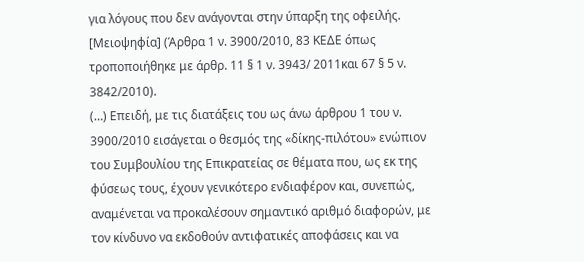για λόγους που δεν ανάγονται στην ύπαρξη της οφειλής. [Μειοψηφία] (Άρθρα 1 ν. 3900/2010, 83 ΚΕΔΕ όπως τροποποιήθηκε με άρθρ. 11 § 1 ν. 3943/ 2011και 67 § 5 ν. 3842/2010).
(…) Επειδή, με τις διατάξεις του ως άνω άρθρου 1 του ν. 3900/2010 εισάγεται ο θεσμός της «δίκης-πιλότου» ενώπιον του Συμβουλίου της Επικρατείας σε θέματα που, ως εκ της φύσεως τους, έχουν γενικότερο ενδιαφέρον και, συνεπώς, αναμένεται να προκαλέσουν σημαντικό αριθμό διαφορών, με τον κίνδυνο να εκδοθούν αντιφατικές αποφάσεις και να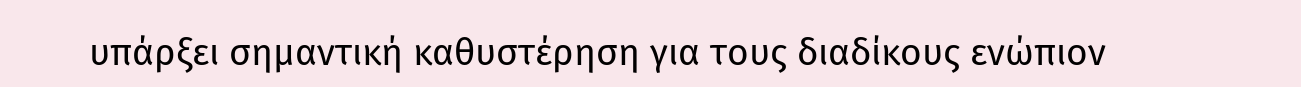υπάρξει σημαντική καθυστέρηση για τους διαδίκους ενώπιον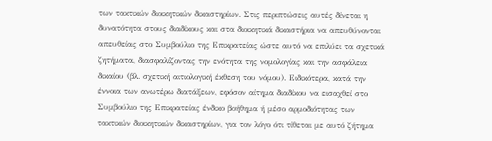των τακτικών διοικητικών δικαστηρίων. Στις περιπτώσεις αυτές δίνεται η δυνατότητα στους διαδίκους και στα διοικητικά δικαστήρια να απευθύνονται απευθείας στο Συμβούλιο της Επικρατείας ώστε αυτό να επιλύει τα σχετικά ζητήματα, διασφαλίζοντας την ενότητα της νομολογίας και την ασφάλεια δικαίου (βλ. σχετική αιτιολογική έκθεση του νόμου). Ειδικότερα, κατά την έννοια των ανωτέρω διατάξεων, εφόσον αίτημα διαδίκου να εισαχθεί στο Συμβούλιο της Επικρατείας ένδικο βοήθημα ή μέσο αρμοδιότητας των τακτικών διοικητικών δικαστηρίων, για τον λόγο ότι τίθεται με αυτό ζήτημα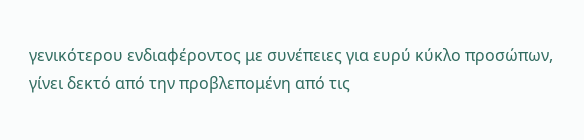γενικότερου ενδιαφέροντος με συνέπειες για ευρύ κύκλο προσώπων, γίνει δεκτό από την προβλεπομένη από τις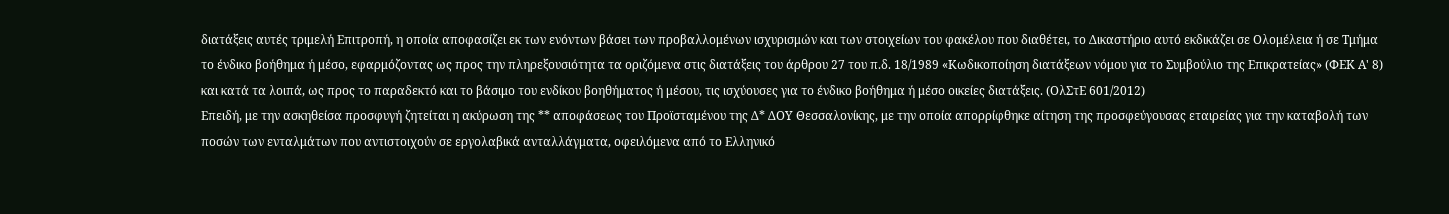διατάξεις αυτές τριμελή Επιτροπή, η οποία αποφασίζει εκ των ενόντων βάσει των προβαλλομένων ισχυρισμών και των στοιχείων του φακέλου που διαθέτει, το Δικαστήριο αυτό εκδικάζει σε Ολομέλεια ή σε Τμήμα το ένδικο βοήθημα ή μέσο, εφαρμόζοντας ως προς την πληρεξουσιότητα τα οριζόμενα στις διατάξεις του άρθρου 27 του π.δ. 18/1989 «Κωδικοποίηση διατάξεων νόμου για το Συμβούλιο της Επικρατείας» (ΦΕΚ Α' 8) και κατά τα λοιπά, ως προς το παραδεκτό και το βάσιμο του ενδίκου βοηθήματος ή μέσου, τις ισχύουσες για το ένδικο βοήθημα ή μέσο οικείες διατάξεις. (ΟλΣτΕ 601/2012)
Επειδή, με την ασκηθείσα προσφυγή ζητείται η ακύρωση της ** αποφάσεως του Προϊσταμένου της Δ* ΔΟΥ Θεσσαλονίκης, με την οποία απορρίφθηκε αίτηση της προσφεύγουσας εταιρείας για την καταβολή των ποσών των ενταλμάτων που αντιστοιχούν σε εργολαβικά ανταλλάγματα, οφειλόμενα από το Ελληνικό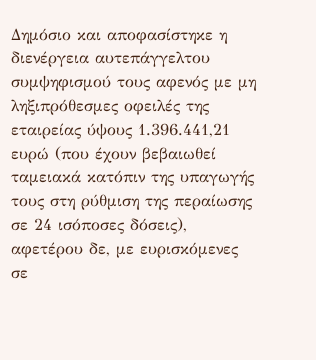Δημόσιο και αποφασίστηκε η διενέργεια αυτεπάγγελτου συμψηφισμού τους αφενός με μη ληξιπρόθεσμες οφειλές της εταιρείας ύψους 1.396.441,21 ευρώ (που έχουν βεβαιωθεί ταμειακά κατόπιν της υπαγωγής τους στη ρύθμιση της περαίωσης σε 24 ισόποσες δόσεις), αφετέρου δε, με ευρισκόμενες σε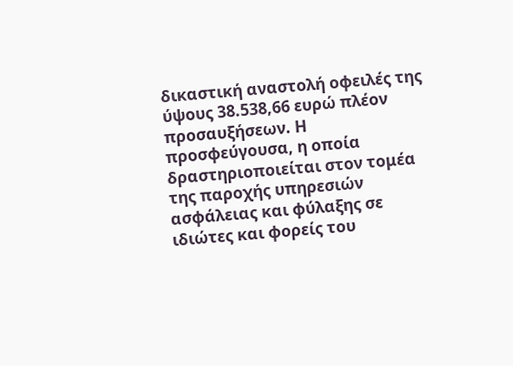δικαστική αναστολή οφειλές της ύψους 38.538,66 ευρώ πλέον προσαυξήσεων. Η προσφεύγουσα, η οποία δραστηριοποιείται στον τομέα της παροχής υπηρεσιών ασφάλειας και φύλαξης σε ιδιώτες και φορείς του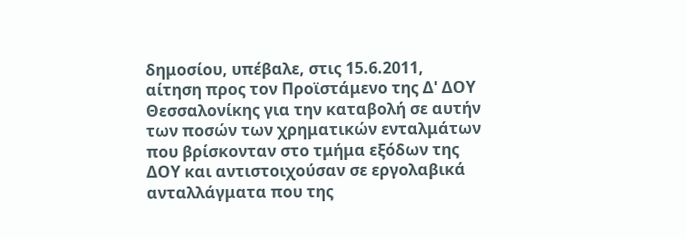δημοσίου, υπέβαλε, στις 15.6.2011, αίτηση προς τον Προϊστάμενο της Δ' ΔΟΥ Θεσσαλονίκης για την καταβολή σε αυτήν των ποσών των χρηματικών ενταλμάτων που βρίσκονταν στο τμήμα εξόδων της ΔΟΥ και αντιστοιχούσαν σε εργολαβικά ανταλλάγματα που της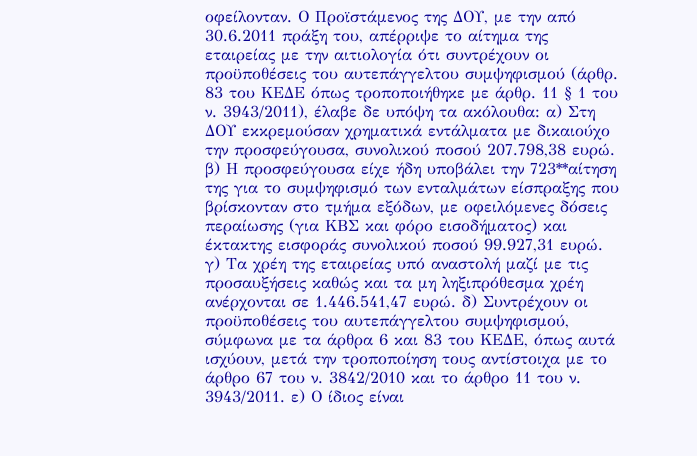οφείλονταν. Ο Προϊστάμενος της ΔΟΥ, με την από 30.6.2011 πράξη του, απέρριψε το αίτημα της εταιρείας με την αιτιολογία ότι συντρέχουν οι προϋποθέσεις του αυτεπάγγελτου συμψηφισμού (άρθρ. 83 του ΚΕΔΕ όπως τροποποιήθηκε με άρθρ. 11 § 1 του ν. 3943/2011), έλαβε δε υπόψη τα ακόλουθα: α) Στη ΔΟΥ εκκρεμούσαν χρηματικά εντάλματα με δικαιούχο την προσφεύγουσα, συνολικού ποσού 207.798,38 ευρώ. β) Η προσφεύγουσα είχε ήδη υποβάλει την 723**αίτηση της για το συμψηφισμό των ενταλμάτων είσπραξης που βρίσκονταν στο τμήμα εξόδων, με οφειλόμενες δόσεις περαίωσης (για ΚΒΣ και φόρο εισοδήματος) και έκτακτης εισφοράς συνολικού ποσού 99.927,31 ευρώ. γ) Τα χρέη της εταιρείας υπό αναστολή μαζί με τις προσαυξήσεις καθώς και τα μη ληξιπρόθεσμα χρέη ανέρχονται σε 1.446.541,47 ευρώ. δ) Συντρέχουν οι προϋποθέσεις του αυτεπάγγελτου συμψηφισμού, σύμφωνα με τα άρθρα 6 και 83 του ΚΕΔΕ, όπως αυτά ισχύουν, μετά την τροποποίηση τους αντίστοιχα με το άρθρο 67 του ν. 3842/2010 και το άρθρο 11 του ν. 3943/2011. ε) Ο ίδιος είναι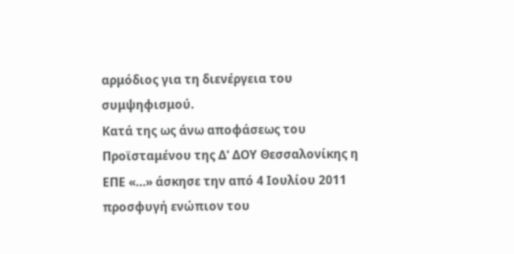αρμόδιος για τη διενέργεια του συμψηφισμού.
Κατά της ως άνω αποφάσεως του Προϊσταμένου της Δ' ΔΟΥ Θεσσαλονίκης η ΕΠΕ «…» άσκησε την από 4 Ιουλίου 2011 προσφυγή ενώπιον του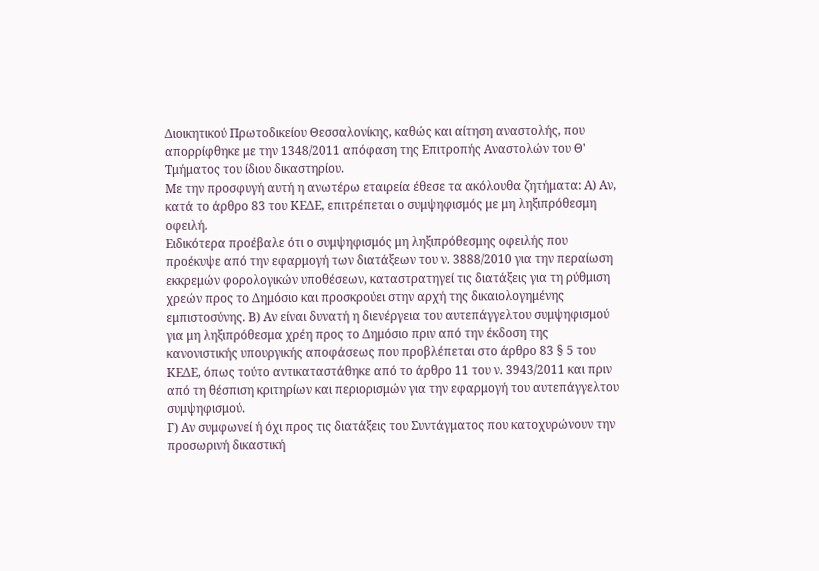Διοικητικού Πρωτοδικείου Θεσσαλονίκης, καθώς και αίτηση αναστολής, που απορρίφθηκε με την 1348/2011 απόφαση της Επιτροπής Αναστολών του Θ' Τμήματος του ίδιου δικαστηρίου.
Με την προσφυγή αυτή η ανωτέρω εταιρεία έθεσε τα ακόλουθα ζητήματα: Α) Αν, κατά το άρθρο 83 του ΚΕΔΕ, επιτρέπεται ο συμψηφισμός με μη ληξιπρόθεσμη οφειλή.
Ειδικότερα προέβαλε ότι ο συμψηφισμός μη ληξιπρόθεσμης οφειλής που προέκυψε από την εφαρμογή των διατάξεων του ν. 3888/2010 για την περαίωση εκκρεμών φορολογικών υποθέσεων, καταστρατηγεί τις διατάξεις για τη ρύθμιση χρεών προς το Δημόσιο και προσκρούει στην αρχή της δικαιολογημένης εμπιστοσύνης. Β) Αν είναι δυνατή η διενέργεια του αυτεπάγγελτου συμψηφισμού για μη ληξιπρόθεσμα χρέη προς το Δημόσιο πριν από την έκδοση της κανονιστικής υπουργικής αποφάσεως που προβλέπεται στο άρθρο 83 § 5 του ΚΕΔΕ, όπως τούτο αντικαταστάθηκε από το άρθρο 11 του ν. 3943/2011 και πριν από τη θέσπιση κριτηρίων και περιορισμών για την εφαρμογή του αυτεπάγγελτου συμψηφισμού.
Γ) Αν συμφωνεί ή όχι προς τις διατάξεις του Συντάγματος που κατοχυρώνουν την προσωρινή δικαστική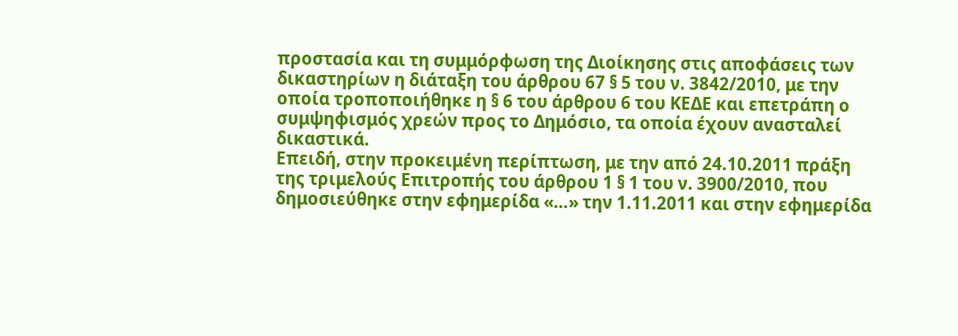προστασία και τη συμμόρφωση της Διοίκησης στις αποφάσεις των δικαστηρίων η διάταξη του άρθρου 67 § 5 του ν. 3842/2010, με την οποία τροποποιήθηκε η § 6 του άρθρου 6 του ΚΕΔΕ και επετράπη ο συμψηφισμός χρεών προς το Δημόσιο, τα οποία έχουν ανασταλεί δικαστικά.
Επειδή, στην προκειμένη περίπτωση, με την από 24.10.2011 πράξη της τριμελούς Επιτροπής του άρθρου 1 § 1 του ν. 3900/2010, που δημοσιεύθηκε στην εφημερίδα «…» την 1.11.2011 και στην εφημερίδα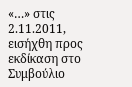«…» στις 2.11.2011, εισήχθη προς εκδίκαση στο Συμβούλιο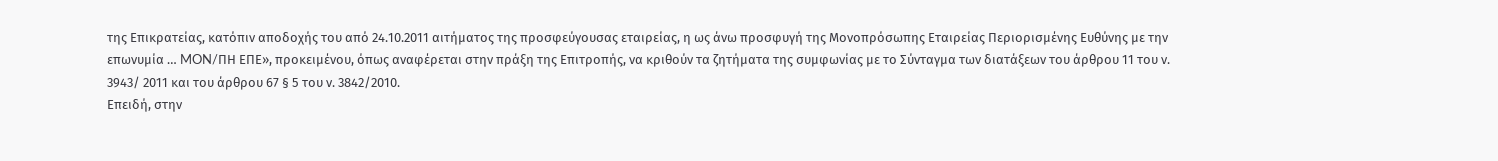της Επικρατείας, κατόπιν αποδοχής του από 24.10.2011 αιτήματος της προσφεύγουσας εταιρείας, η ως άνω προσφυγή της Μονοπρόσωπης Εταιρείας Περιορισμένης Ευθύνης με την επωνυμία … MON/ΠΗ ΕΠΕ», προκειμένου, όπως αναφέρεται στην πράξη της Επιτροπής, να κριθούν τα ζητήματα της συμφωνίας με το Σύνταγμα των διατάξεων του άρθρου 11 του ν. 3943/ 2011 και του άρθρου 67 § 5 του ν. 3842/2010.
Επειδή, στην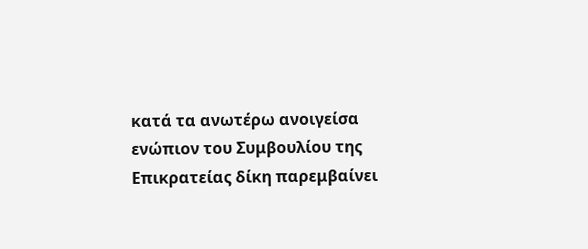κατά τα ανωτέρω ανοιγείσα ενώπιον του Συμβουλίου της Επικρατείας δίκη παρεμβαίνει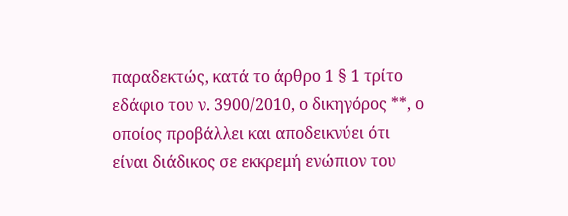παραδεκτώς, κατά το άρθρο 1 § 1 τρίτο εδάφιο του ν. 3900/2010, ο δικηγόρος **, ο οποίος προβάλλει και αποδεικνύει ότι είναι διάδικος σε εκκρεμή ενώπιον του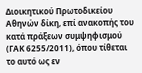Διοικητικού Πρωτοδικείου Αθηνών δίκη, επί ανακοπής του κατά πράξεων συμψηφισμού (ΓΑΚ 6255/2011), όπου τίθεται το αυτό ως εν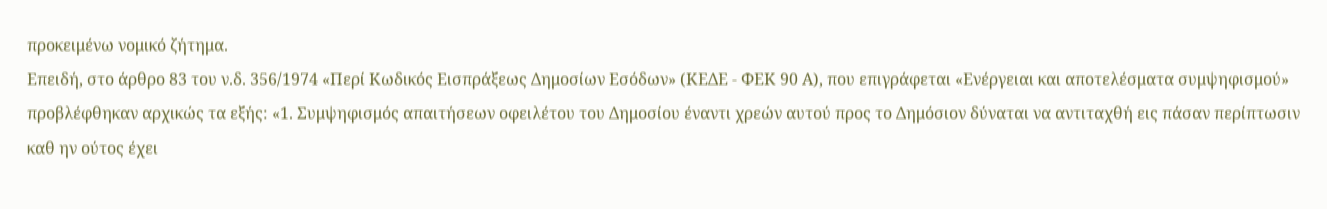προκειμένω νομικό ζήτημα.
Επειδή, στο άρθρο 83 του ν.δ. 356/1974 «Περί Κωδικός Εισπράξεως Δημοσίων Εσόδων» (ΚΕΔΕ - ΦΕΚ 90 Α), που επιγράφεται «Ενέργειαι και αποτελέσματα συμψηφισμού» προβλέφθηκαν αρχικώς τα εξής: «1. Συμψηφισμός απαιτήσεων οφειλέτου του Δημοσίου έναντι χρεών αυτού προς το Δημόσιον δύναται να αντιταχθή εις πάσαν περίπτωσιν καθ ην ούτος έχει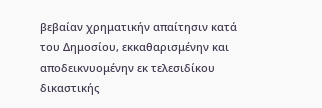βεβαίαν χρηματικήν απαίτησιν κατά του Δημοσίου, εκκαθαρισμένην και αποδεικνυομένην εκ τελεσιδίκου δικαστικής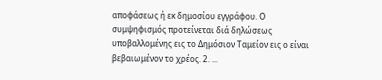αποφάσεως ή εκ δημοσίου εγγράφου. Ο συμψηφισμός προτείνεται διά δηλώσεως υποβαλλομένης εις το Δημόσιον Ταμείον εις ο είναι βεβαιωμένον το χρέος. 2. ...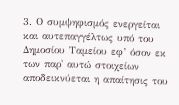3. Ο συμψηφισμός ενεργείται και αυτεπαγγέλτως υπό του Δημοσίου Ταμείου εφ’ όσον εκ των παρ' αυτώ στοιχείων αποδεικνύεται η απαίτησις του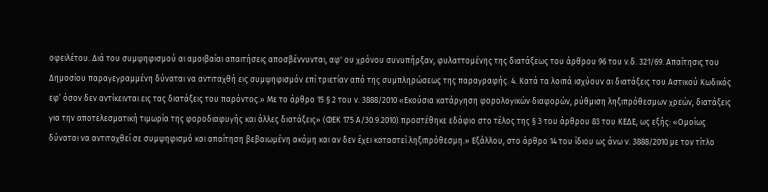οφειλέτου. Διά του συμψηφισμού αι αμοιβαίαι απαιτήσεις αποσβέννυνται, αφ' ου χρόνου συνυπήρξαν, φυλαττομένης της διατάξεως του άρθρου 96 του ν.δ. 321/69. Απαίτησις του Δημοσίου παραγεγραμμένη δύναται να αντιταχθή εις συμψηφισμόν επί τριετίαν από της συμπληρώσεως της παραγραφής. 4. Κατά τα λοιπά ισχύουν αι διατάξεις του Αστικού Κωδικός εφ’ όσον δεν αντίκεινται εις τας διατάξεις του παρόντος.» Με το άρθρο 15 § 2 του ν. 3888/2010 «Εκούσια κατάργηση φορολογικών διαφορών, ρύθμιση ληξιπρόθεσμων χρεών, διατάξεις για την αποτελεσματική τιμωρία της φοροδιαφυγής και άλλες διατάξεις» (ΦΕΚ 175 Α/30.9.2010) προστέθηκε εδάφιο στο τέλος της § 3 του άρθρου 83 του ΚΕΔΕ, ως εξής: «Ομοίως δύναται να αντιταχθεί σε συμψηφισμό και απαίτηση βεβαιωμένη ακόμη και αν δεν έχει καταστεί ληξιπρόθεσμη.» Εξάλλου, στο άρθρο 14 του ίδιου ως άνω ν. 3888/2010 με τον τίτλο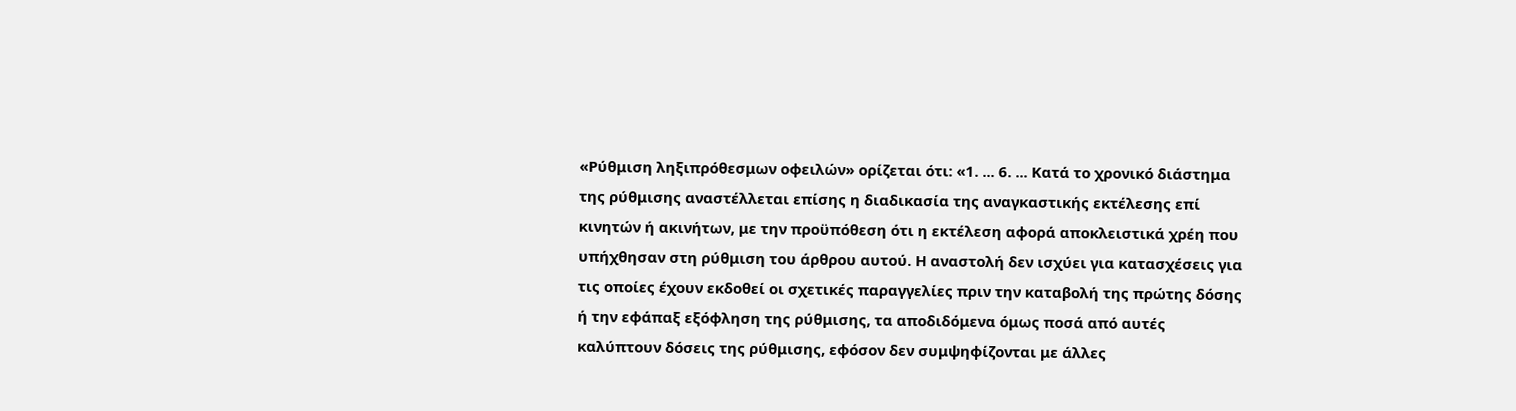«Ρύθμιση ληξιπρόθεσμων οφειλών» ορίζεται ότι: «1. ... 6. ... Κατά το χρονικό διάστημα της ρύθμισης αναστέλλεται επίσης η διαδικασία της αναγκαστικής εκτέλεσης επί κινητών ή ακινήτων, με την προϋπόθεση ότι η εκτέλεση αφορά αποκλειστικά χρέη που υπήχθησαν στη ρύθμιση του άρθρου αυτού. Η αναστολή δεν ισχύει για κατασχέσεις για τις οποίες έχουν εκδοθεί οι σχετικές παραγγελίες πριν την καταβολή της πρώτης δόσης ή την εφάπαξ εξόφληση της ρύθμισης, τα αποδιδόμενα όμως ποσά από αυτές καλύπτουν δόσεις της ρύθμισης, εφόσον δεν συμψηφίζονται με άλλες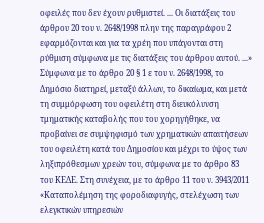οφειλές που δεν έχουν ρυθμιστεί. ... Οι διατάξεις του άρθρου 20 του ν. 2648/1998 πλην της παραγράφου 2 εφαρμόζονται και για τα χρέη που υπάγονται στη ρύθμιση σύμφωνα με τις διατάξεις του άρθρου αυτού. ...» Σύμφωνα με το άρθρο 20 § 1 ε του ν. 2648/1998, το Δημόσιο διατηρεί, μεταξύ άλλων, το δικαίωμα, και μετά τη συμμόρφωση του οφειλέτη στη διευκόλυνση τμηματικής καταβολής που του χορηγήθηκε, να προβαίνει σε συμψηφισμό των χρηματικών απαιτήσεων του οφειλέτη κατά του Δημοσίου και μέχρι το ύψος των ληξιπρόθεσμων χρεών του, σύμφωνα με το άρθρο 83 του ΚΕΔΕ. Στη συνέχεια, με το άρθρο 11 του ν. 3943/2011 «Καταπολέμηση της φοροδιαφυγής, στελέχωση των ελεγκτικών υπηρεσιών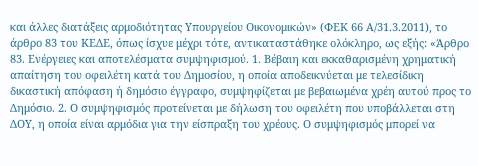και άλλες διατάξεις αρμοδιότητας Υπουργείου Οικονομικών» (ΦΕΚ 66 Α/31.3.2011), το άρθρο 83 του ΚΕΔΕ, όπως ίσχυε μέχρι τότε, αντικαταστάθηκε ολόκληρο, ως εξής: «Άρθρο 83. Ενέργειες και αποτελέσματα συμψηφισμού. 1. Βέβαιη και εκκαθαρισμένη χρηματική απαίτηση του οφειλέτη κατά του Δημοσίου, η οποία αποδεικνύεται με τελεσίδικη δικαστική απόφαση ή δημόσιο έγγραφο, συμψηφίζεται με βεβαιωμένα χρέη αυτού προς το Δημόσιο. 2. Ο συμψηφισμός προτείνεται με δήλωση του οφειλέτη που υποβάλλεται στη ΔΟΥ, η οποία είναι αρμόδια για την είσπραξη του χρέους. Ο συμψηφισμός μπορεί να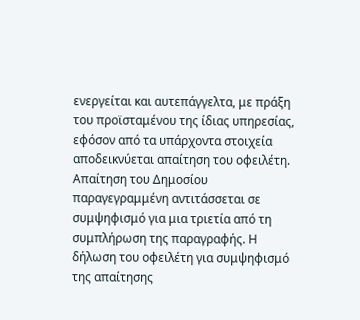ενεργείται και αυτεπάγγελτα, με πράξη του προϊσταμένου της ίδιας υπηρεσίας, εφόσον από τα υπάρχοντα στοιχεία αποδεικνύεται απαίτηση του οφειλέτη. Απαίτηση του Δημοσίου παραγεγραμμένη αντιτάσσεται σε συμψηφισμό για μια τριετία από τη συμπλήρωση της παραγραφής. Η δήλωση του οφειλέτη για συμψηφισμό της απαίτησης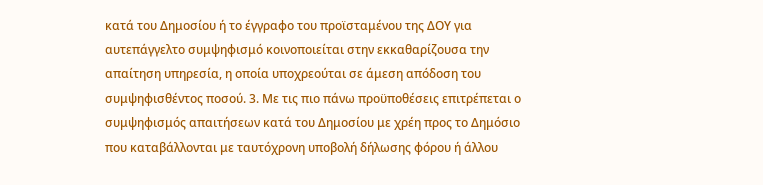κατά του Δημοσίου ή το έγγραφο του προϊσταμένου της ΔΟΥ για αυτεπάγγελτο συμψηφισμό κοινοποιείται στην εκκαθαρίζουσα την απαίτηση υπηρεσία, η οποία υποχρεούται σε άμεση απόδοση του συμψηφισθέντος ποσού. 3. Με τις πιο πάνω προϋποθέσεις επιτρέπεται ο συμψηφισμός απαιτήσεων κατά του Δημοσίου με χρέη προς το Δημόσιο που καταβάλλονται με ταυτόχρονη υποβολή δήλωσης φόρου ή άλλου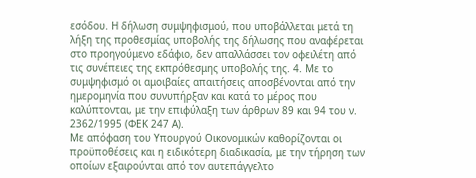εσόδου. Η δήλωση συμψηφισμού, που υποβάλλεται μετά τη λήξη της προθεσμίας υποβολής της δήλωσης που αναφέρεται στο προηγούμενο εδάφιο, δεν απαλλάσσει τον οφειλέτη από τις συνέπειες της εκπρόθεσμης υποβολής της. 4. Με το συμψηφισμό οι αμοιβαίες απαιτήσεις αποσβένονται από την ημερομηνία που συνυπήρξαν και κατά το μέρος που καλύπτονται, με την επιφύλαξη των άρθρων 89 και 94 του ν. 2362/1995 (ΦΕΚ 247 Α).
Με απόφαση του Υπουργού Οικονομικών καθορίζονται οι προϋποθέσεις και η ειδικότερη διαδικασία, με την τήρηση των οποίων εξαιρούνται από τον αυτεπάγγελτο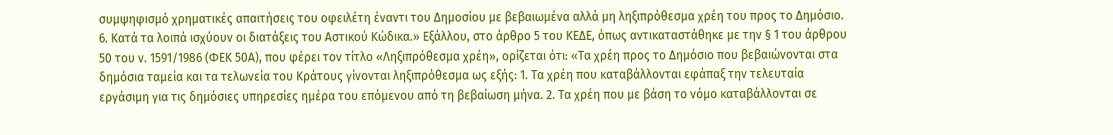συμψηφισμό χρηματικές απαιτήσεις του οφειλέτη έναντι του Δημοσίου με βεβαιωμένα αλλά μη ληξιπρόθεσμα χρέη του προς το Δημόσιο. 6. Κατά τα λοιπά ισχύουν οι διατάξεις του Αστικού Κώδικα.» Εξάλλου, στο άρθρο 5 του ΚΕΔΕ, όπως αντικαταστάθηκε με την § 1 του άρθρου 50 του ν. 1591/1986 (ΦΕΚ 50Α), που φέρει τον τίτλο «Ληξιπρόθεσμα χρέη», ορίζεται ότι: «Τα χρέη προς το Δημόσιο που βεβαιώνονται στα δημόσια ταμεία και τα τελωνεία του Κράτους γίνονται ληξιπρόθεσμα ως εξής: 1. Τα χρέη που καταβάλλονται εφάπαξ την τελευταία εργάσιμη για τις δημόσιες υπηρεσίες ημέρα του επόμενου από τη βεβαίωση μήνα. 2. Τα χρέη που με βάση το νόμο καταβάλλονται σε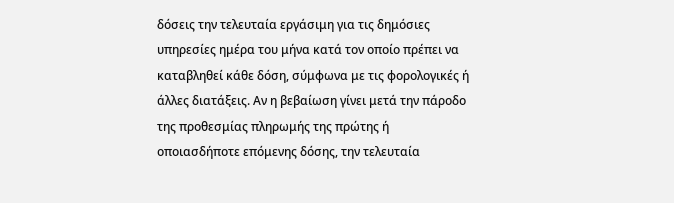δόσεις την τελευταία εργάσιμη για τις δημόσιες υπηρεσίες ημέρα του μήνα κατά τον οποίο πρέπει να καταβληθεί κάθε δόση, σύμφωνα με τις φορολογικές ή άλλες διατάξεις. Αν η βεβαίωση γίνει μετά την πάροδο της προθεσμίας πληρωμής της πρώτης ή οποιασδήποτε επόμενης δόσης, την τελευταία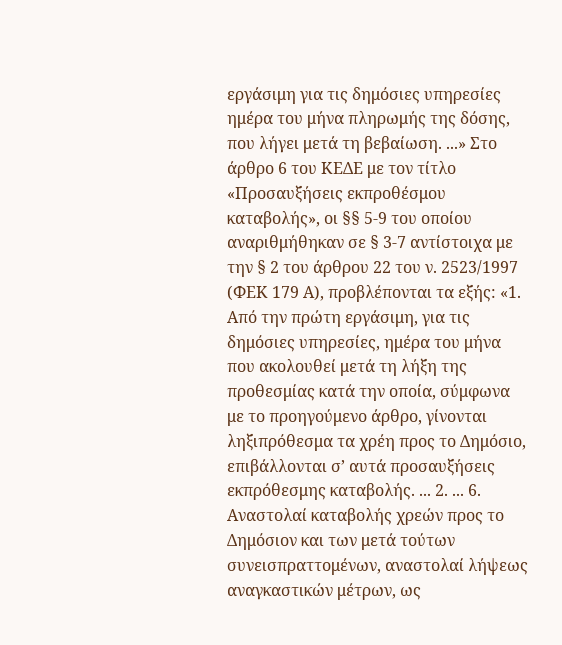εργάσιμη για τις δημόσιες υπηρεσίες ημέρα του μήνα πληρωμής της δόσης, που λήγει μετά τη βεβαίωση. ...» Στο άρθρο 6 του ΚΕΔΕ με τον τίτλο «Προσαυξήσεις εκπροθέσμου καταβολής», οι §§ 5-9 του οποίου αναριθμήθηκαν σε § 3-7 αντίστοιχα με την § 2 του άρθρου 22 του ν. 2523/1997 (ΦΕΚ 179 Α), προβλέπονται τα εξής: «1. Από την πρώτη εργάσιμη, για τις δημόσιες υπηρεσίες, ημέρα του μήνα που ακολουθεί μετά τη λήξη της προθεσμίας κατά την οποία, σύμφωνα με το προηγούμενο άρθρο, γίνονται ληξιπρόθεσμα τα χρέη προς το Δημόσιο, επιβάλλονται σ’ αυτά προσαυξήσεις εκπρόθεσμης καταβολής. ... 2. ... 6. Αναστολαί καταβολής χρεών προς το Δημόσιον και των μετά τούτων συνεισπραττομένων, αναστολαί λήψεως αναγκαστικών μέτρων, ως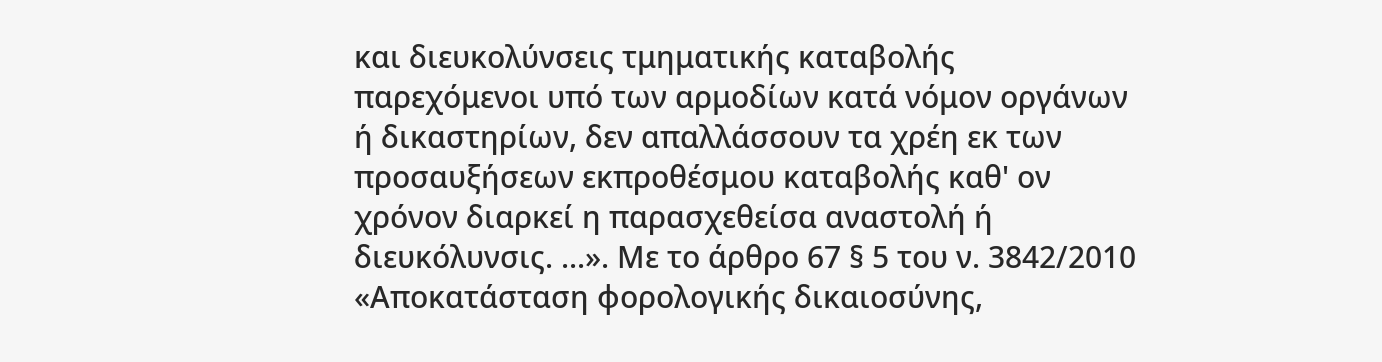και διευκολύνσεις τμηματικής καταβολής παρεχόμενοι υπό των αρμοδίων κατά νόμον οργάνων ή δικαστηρίων, δεν απαλλάσσουν τα χρέη εκ των προσαυξήσεων εκπροθέσμου καταβολής καθ' ον χρόνον διαρκεί η παρασχεθείσα αναστολή ή διευκόλυνσις. ...». Με το άρθρο 67 § 5 του ν. 3842/2010 «Αποκατάσταση φορολογικής δικαιοσύνης,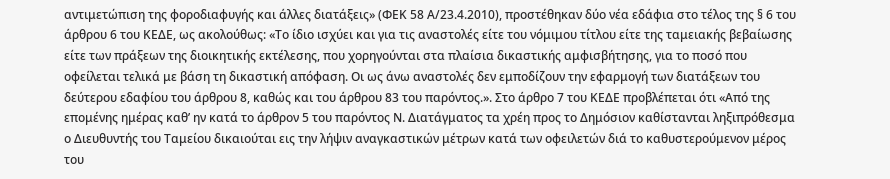αντιμετώπιση της φοροδιαφυγής και άλλες διατάξεις» (ΦΕΚ 58 Α/23.4.2010), προστέθηκαν δύο νέα εδάφια στο τέλος της § 6 του άρθρου 6 του ΚΕΔΕ, ως ακολούθως: «Το ίδιο ισχύει και για τις αναστολές είτε του νόμιμου τίτλου είτε της ταμειακής βεβαίωσης είτε των πράξεων της διοικητικής εκτέλεσης, που χορηγούνται στα πλαίσια δικαστικής αμφισβήτησης, για το ποσό που οφείλεται τελικά με βάση τη δικαστική απόφαση. Οι ως άνω αναστολές δεν εμποδίζουν την εφαρμογή των διατάξεων του δεύτερου εδαφίου του άρθρου 8, καθώς και του άρθρου 83 του παρόντος.». Στο άρθρο 7 του ΚΕΔΕ προβλέπεται ότι «Από της επομένης ημέρας καθ’ ην κατά το άρθρον 5 του παρόντος Ν. Διατάγματος τα χρέη προς το Δημόσιον καθίστανται ληξιπρόθεσμα ο Διευθυντής του Ταμείου δικαιούται εις την λήψιν αναγκαστικών μέτρων κατά των οφειλετών διά το καθυστερούμενον μέρος του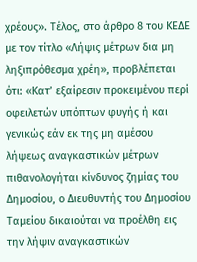χρέους». Τέλος, στο άρθρο 8 του ΚΕΔΕ με τον τίτλο «Λήψις μέτρων δια μη ληξιπρόθεσμα χρέη», προβλέπεται ότι: «Κατ’ εξαίρεσιν προκειμένου περί οφειλετών υπόπτων φυγής ή και γενικώς εάν εκ της μη αμέσου λήψεως αναγκαστικών μέτρων πιθανολογήται κίνδυνος ζημίας του Δημοσίου, ο Διευθυντής του Δημοσίου Ταμείου δικαιούται να προέλθη εις την λήψιν αναγκαστικών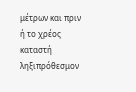μέτρων και πριν ή το χρέος καταστή ληξιπρόθεσμον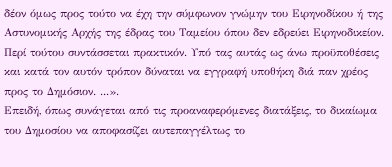δέον όμως προς τούτο να έχη την σύμφωνον γνώμην του Ειρηνοδίκου ή της Αστυνομικής Αρχής της έδρας του Ταμείου όπου δεν εδρεύει Ειρηνοδικείον. Περί τούτου συντάσσεται πρακτικόν. Υπό τας αυτάς ως άνω προϋποθέσεις και κατά τον αυτόν τρόπον δύναται να εγγραφή υποθήκη διά παν χρέος προς το Δημόσιον. ...».
Επειδή, όπως συνάγεται από τις προαναφερόμενες διατάξεις, το δικαίωμα του Δημοσίου να αποφασίζει αυτεπαγγέλτως το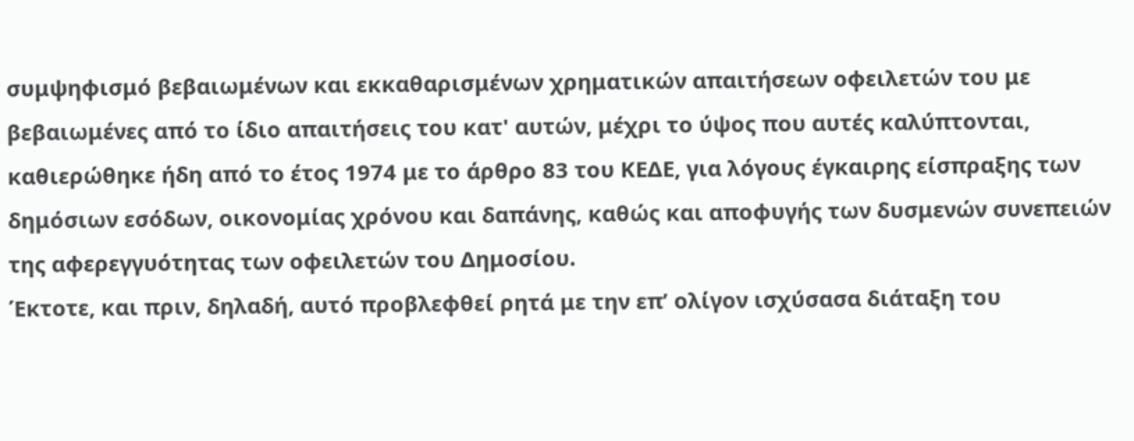συμψηφισμό βεβαιωμένων και εκκαθαρισμένων χρηματικών απαιτήσεων οφειλετών του με βεβαιωμένες από το ίδιο απαιτήσεις του κατ' αυτών, μέχρι το ύψος που αυτές καλύπτονται, καθιερώθηκε ήδη από το έτος 1974 με το άρθρο 83 του ΚΕΔΕ, για λόγους έγκαιρης είσπραξης των δημόσιων εσόδων, οικονομίας χρόνου και δαπάνης, καθώς και αποφυγής των δυσμενών συνεπειών της αφερεγγυότητας των οφειλετών του Δημοσίου.
Έκτοτε, και πριν, δηλαδή, αυτό προβλεφθεί ρητά με την επ’ ολίγον ισχύσασα διάταξη του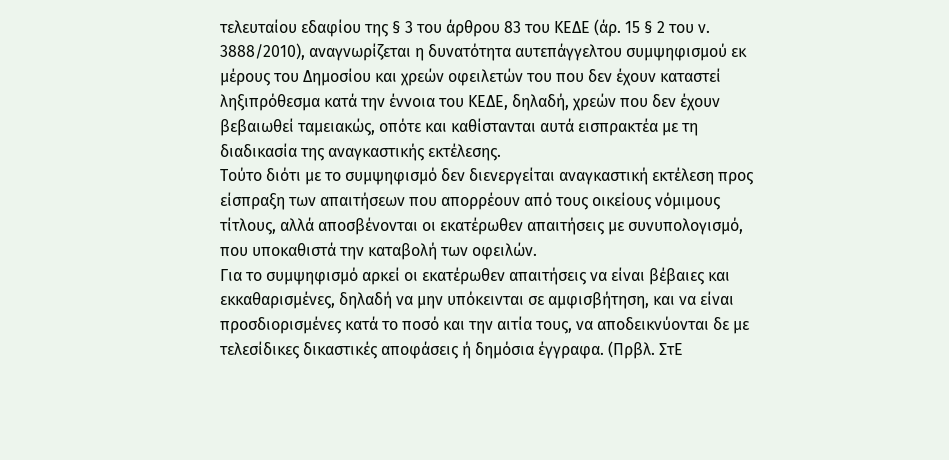τελευταίου εδαφίου της § 3 του άρθρου 83 του ΚΕΔΕ (άρ. 15 § 2 του ν. 3888/2010), αναγνωρίζεται η δυνατότητα αυτεπάγγελτου συμψηφισμού εκ μέρους του Δημοσίου και χρεών οφειλετών του που δεν έχουν καταστεί ληξιπρόθεσμα κατά την έννοια του ΚΕΔΕ, δηλαδή, χρεών που δεν έχουν βεβαιωθεί ταμειακώς, οπότε και καθίστανται αυτά εισπρακτέα με τη διαδικασία της αναγκαστικής εκτέλεσης.
Τούτο διότι με το συμψηφισμό δεν διενεργείται αναγκαστική εκτέλεση προς είσπραξη των απαιτήσεων που απορρέουν από τους οικείους νόμιμους τίτλους, αλλά αποσβένονται οι εκατέρωθεν απαιτήσεις με συνυπολογισμό, που υποκαθιστά την καταβολή των οφειλών.
Για το συμψηφισμό αρκεί οι εκατέρωθεν απαιτήσεις να είναι βέβαιες και εκκαθαρισμένες, δηλαδή να μην υπόκεινται σε αμφισβήτηση, και να είναι προσδιορισμένες κατά το ποσό και την αιτία τους, να αποδεικνύονται δε με τελεσίδικες δικαστικές αποφάσεις ή δημόσια έγγραφα. (Πρβλ. ΣτΕ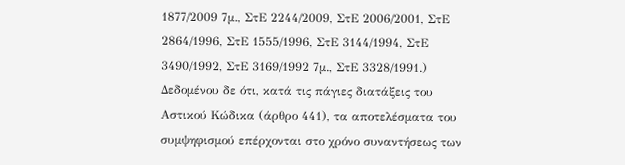1877/2009 7μ., ΣτΕ 2244/2009, ΣτΕ 2006/2001, ΣτΕ 2864/1996, ΣτΕ 1555/1996, ΣτΕ 3144/1994, ΣτΕ 3490/1992, ΣτΕ 3169/1992 7μ., ΣτΕ 3328/1991.)
Δεδομένου δε ότι, κατά τις πάγιες διατάξεις του Αστικού Κώδικα (άρθρο 441), τα αποτελέσματα του συμψηφισμού επέρχονται στο χρόνο συναντήσεως των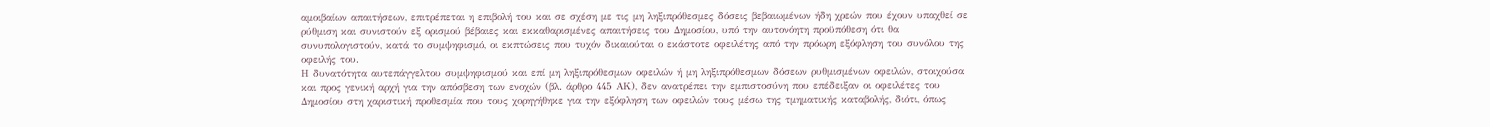αμοιβαίων απαιτήσεων, επιτρέπεται η επιβολή του και σε σχέση με τις μη ληξιπρόθεσμες δόσεις βεβαιωμένων ήδη χρεών που έχουν υπαχθεί σε ρύθμιση και συνιστούν εξ ορισμού βέβαιες και εκκαθαρισμένες απαιτήσεις του Δημοσίου, υπό την αυτονόητη προϋπόθεση ότι θα συνυπολογιστούν, κατά το συμψηφισμό, οι εκπτώσεις που τυχόν δικαιούται ο εκάστοτε οφειλέτης από την πρόωρη εξόφληση του συνόλου της οφειλής του.
Η δυνατότητα αυτεπάγγελτου συμψηφισμού και επί μη ληξιπρόθεσμων οφειλών ή μη ληξιπρόθεσμων δόσεων ρυθμισμένων οφειλών, στοιχούσα και προς γενική αρχή για την απόσβεση των ενοχών (βλ. άρθρο 445 ΑΚ), δεν ανατρέπει την εμπιστοσύνη που επέδειξαν οι οφειλέτες του Δημοσίου στη χαριστική προθεσμία που τους χορηγήθηκε για την εξόφληση των οφειλών τους μέσω της τμηματικής καταβολής, διότι, όπως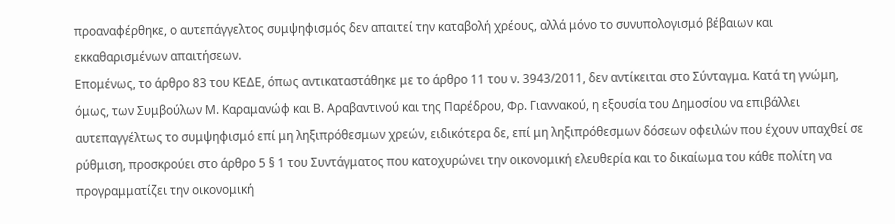προαναφέρθηκε, ο αυτεπάγγελτος συμψηφισμός δεν απαιτεί την καταβολή χρέους, αλλά μόνο το συνυπολογισμό βέβαιων και εκκαθαρισμένων απαιτήσεων.
Επομένως, το άρθρο 83 του ΚΕΔΕ, όπως αντικαταστάθηκε με το άρθρο 11 του ν. 3943/2011, δεν αντίκειται στο Σύνταγμα. Κατά τη γνώμη, όμως, των Συμβούλων Μ. Καραμανώφ και Β. Αραβαντινού και της Παρέδρου, Φρ. Γιαννακού, η εξουσία του Δημοσίου να επιβάλλει αυτεπαγγέλτως το συμψηφισμό επί μη ληξιπρόθεσμων χρεών, ειδικότερα δε, επί μη ληξιπρόθεσμων δόσεων οφειλών που έχουν υπαχθεί σε ρύθμιση, προσκρούει στο άρθρο 5 § 1 του Συντάγματος που κατοχυρώνει την οικονομική ελευθερία και το δικαίωμα του κάθε πολίτη να προγραμματίζει την οικονομική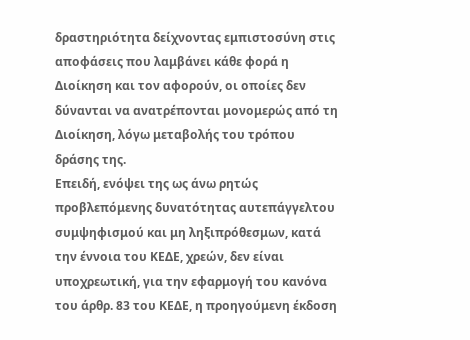δραστηριότητα δείχνοντας εμπιστοσύνη στις αποφάσεις που λαμβάνει κάθε φορά η Διοίκηση και τον αφορούν, οι οποίες δεν δύνανται να ανατρέπονται μονομερώς από τη Διοίκηση, λόγω μεταβολής του τρόπου δράσης της.
Επειδή, ενόψει της ως άνω ρητώς προβλεπόμενης δυνατότητας αυτεπάγγελτου συμψηφισμού και μη ληξιπρόθεσμων, κατά την έννοια του ΚΕΔΕ, χρεών, δεν είναι υποχρεωτική, για την εφαρμογή του κανόνα του άρθρ. 83 του ΚΕΔΕ, η προηγούμενη έκδοση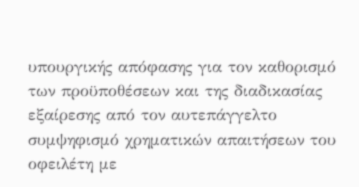υπουργικής απόφασης για τον καθορισμό των προϋποθέσεων και της διαδικασίας εξαίρεσης από τον αυτεπάγγελτο συμψηφισμό χρηματικών απαιτήσεων του οφειλέτη με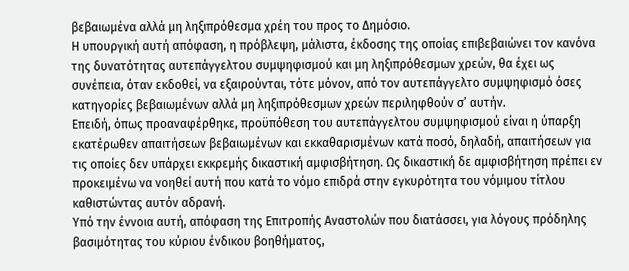βεβαιωμένα αλλά μη ληξιπρόθεσμα χρέη του προς το Δημόσιο.
Η υπουργική αυτή απόφαση, η πρόβλεψη, μάλιστα, έκδοσης της οποίας επιβεβαιώνει τον κανόνα της δυνατότητας αυτεπάγγελτου συμψηφισμού και μη ληξιπρόθεσμων χρεών, θα έχει ως συνέπεια, όταν εκδοθεί, να εξαιρούνται, τότε μόνον, από τον αυτεπάγγελτο συμψηφισμό όσες κατηγορίες βεβαιωμένων αλλά μη ληξιπρόθεσμων χρεών περιληφθούν σ’ αυτήν.
Επειδή, όπως προαναφέρθηκε, προϋπόθεση του αυτεπάγγελτου συμψηφισμού είναι η ύπαρξη εκατέρωθεν απαιτήσεων βεβαιωμένων και εκκαθαρισμένων κατά ποσό, δηλαδή, απαιτήσεων για τις οποίες δεν υπάρχει εκκρεμής δικαστική αμφισβήτηση. Ως δικαστική δε αμφισβήτηση πρέπει εν προκειμένω να νοηθεί αυτή που κατά το νόμο επιδρά στην εγκυρότητα του νόμιμου τίτλου καθιστώντας αυτόν αδρανή.
Υπό την έννοια αυτή, απόφαση της Επιτροπής Αναστολών που διατάσσει, για λόγους πρόδηλης βασιμότητας του κύριου ένδικου βοηθήματος,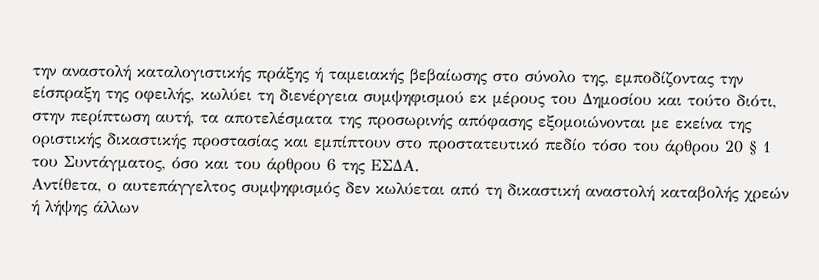την αναστολή καταλογιστικής πράξης ή ταμειακής βεβαίωσης στο σύνολο της, εμποδίζοντας την είσπραξη της οφειλής, κωλύει τη διενέργεια συμψηφισμού εκ μέρους του Δημοσίου και τούτο διότι, στην περίπτωση αυτή, τα αποτελέσματα της προσωρινής απόφασης εξομοιώνονται με εκείνα της οριστικής δικαστικής προστασίας και εμπίπτουν στο προστατευτικό πεδίο τόσο του άρθρου 20 § 1 του Συντάγματος, όσο και του άρθρου 6 της ΕΣΔΑ.
Αντίθετα, ο αυτεπάγγελτος συμψηφισμός δεν κωλύεται από τη δικαστική αναστολή καταβολής χρεών ή λήψης άλλων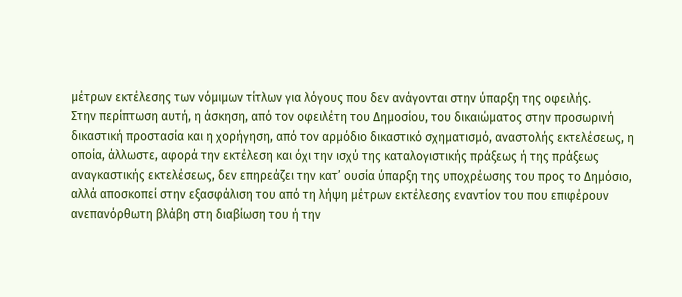μέτρων εκτέλεσης των νόμιμων τίτλων για λόγους που δεν ανάγονται στην ύπαρξη της οφειλής.
Στην περίπτωση αυτή, η άσκηση, από τον οφειλέτη του Δημοσίου, του δικαιώματος στην προσωρινή δικαστική προστασία και η χορήγηση, από τον αρμόδιο δικαστικό σχηματισμό, αναστολής εκτελέσεως, η οποία, άλλωστε, αφορά την εκτέλεση και όχι την ισχύ της καταλογιστικής πράξεως ή της πράξεως αναγκαστικής εκτελέσεως, δεν επηρεάζει την κατ’ ουσία ύπαρξη της υποχρέωσης του προς το Δημόσιο, αλλά αποσκοπεί στην εξασφάλιση του από τη λήψη μέτρων εκτέλεσης εναντίον του που επιφέρουν ανεπανόρθωτη βλάβη στη διαβίωση του ή την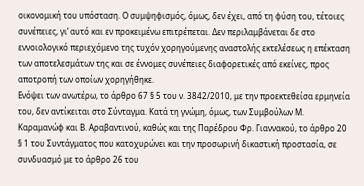οικονομική του υπόσταση. Ο συμψηφισμός, όμως, δεν έχει, από τη φύση του, τέτοιες συνέπειες, γι’ αυτό και εν προκειμένω επιτρέπεται. Δεν περιλαμβάνεται δε στο εννοιολογικό περιεχόμενο της τυχόν χορηγούμενης αναστολής εκτελέσεως η επέκταση των αποτελεσμάτων της και σε έννομες συνέπειες διαφορετικές από εκείνες, προς αποτροπή των οποίων χορηγήθηκε.
Ενόψει των ανωτέρω, το άρθρο 67 § 5 του ν. 3842/2010, με την προεκτεθείσα ερμηνεία του, δεν αντίκειται στο Σύνταγμα. Κατά τη γνώμη, όμως, των Συμβούλων Μ. Καραμανώφ και Β. Αραβαντινού, καθώς και της Παρέδρου Φρ. Γιαννακού, το άρθρο 20 § 1 του Συντάγματος που κατοχυρώνει και την προσωρινή δικαστική προστασία, σε συνδυασμό με το άρθρο 26 του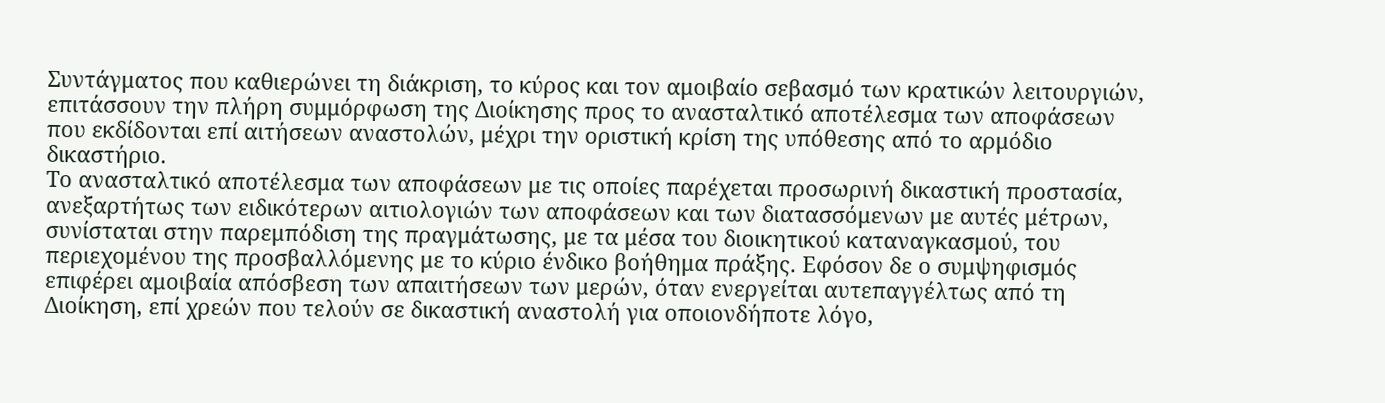Συντάγματος που καθιερώνει τη διάκριση, το κύρος και τον αμοιβαίο σεβασμό των κρατικών λειτουργιών, επιτάσσουν την πλήρη συμμόρφωση της Διοίκησης προς το ανασταλτικό αποτέλεσμα των αποφάσεων που εκδίδονται επί αιτήσεων αναστολών, μέχρι την οριστική κρίση της υπόθεσης από το αρμόδιο δικαστήριο.
Το ανασταλτικό αποτέλεσμα των αποφάσεων με τις οποίες παρέχεται προσωρινή δικαστική προστασία, ανεξαρτήτως των ειδικότερων αιτιολογιών των αποφάσεων και των διατασσόμενων με αυτές μέτρων, συνίσταται στην παρεμπόδιση της πραγμάτωσης, με τα μέσα του διοικητικού καταναγκασμού, του περιεχομένου της προσβαλλόμενης με το κύριο ένδικο βοήθημα πράξης. Εφόσον δε ο συμψηφισμός επιφέρει αμοιβαία απόσβεση των απαιτήσεων των μερών, όταν ενεργείται αυτεπαγγέλτως από τη Διοίκηση, επί χρεών που τελούν σε δικαστική αναστολή για οποιονδήποτε λόγο,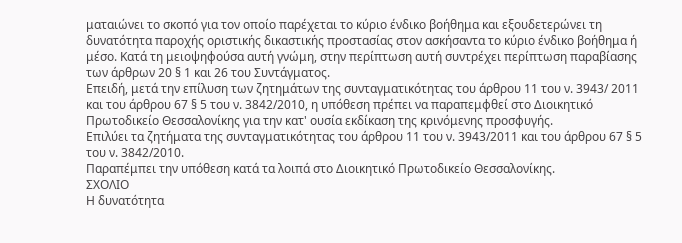ματαιώνει το σκοπό για τον οποίο παρέχεται το κύριο ένδικο βοήθημα και εξουδετερώνει τη δυνατότητα παροχής οριστικής δικαστικής προστασίας στον ασκήσαντα το κύριο ένδικο βοήθημα ή μέσο. Κατά τη μειοψηφούσα αυτή γνώμη, στην περίπτωση αυτή συντρέχει περίπτωση παραβίασης των άρθρων 20 § 1 και 26 του Συντάγματος.
Επειδή, μετά την επίλυση των ζητημάτων της συνταγματικότητας του άρθρου 11 του ν. 3943/ 2011 και του άρθρου 67 § 5 του ν. 3842/2010, η υπόθεση πρέπει να παραπεμφθεί στο Διοικητικό Πρωτοδικείο Θεσσαλονίκης για την κατ' ουσία εκδίκαση της κρινόμενης προσφυγής.
Επιλύει τα ζητήματα της συνταγματικότητας του άρθρου 11 του ν. 3943/2011 και του άρθρου 67 § 5 του ν. 3842/2010.
Παραπέμπει την υπόθεση κατά τα λοιπά στο Διοικητικό Πρωτοδικείο Θεσσαλονίκης.
ΣΧΟΛΙΟ
Η δυνατότητα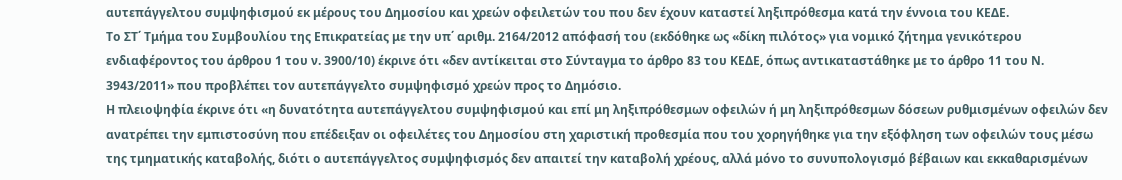αυτεπάγγελτου συμψηφισμού εκ μέρους του Δημοσίου και χρεών οφειλετών του που δεν έχουν καταστεί ληξιπρόθεσμα κατά την έννοια του ΚΕΔΕ.
Το ΣΤ΄ Τμήμα του Συμβουλίου της Επικρατείας με την υπ΄ αριθμ. 2164/2012 απόφασή του (εκδόθηκε ως «δίκη πιλότος» για νομικό ζήτημα γενικότερου ενδιαφέροντος του άρθρου 1 του ν. 3900/10) έκρινε ότι «δεν αντίκειται στο Σύνταγμα το άρθρο 83 του ΚΕΔΕ, όπως αντικαταστάθηκε με το άρθρο 11 του Ν. 3943/2011» που προβλέπει τον αυτεπάγγελτο συμψηφισμό χρεών προς το Δημόσιο.
Η πλειοψηφία έκρινε ότι «η δυνατότητα αυτεπάγγελτου συμψηφισμού και επί μη ληξιπρόθεσμων οφειλών ή μη ληξιπρόθεσμων δόσεων ρυθμισμένων οφειλών δεν ανατρέπει την εμπιστοσύνη που επέδειξαν οι οφειλέτες του Δημοσίου στη χαριστική προθεσμία που του χορηγήθηκε για την εξόφληση των οφειλών τους μέσω της τμηματικής καταβολής, διότι ο αυτεπάγγελτος συμψηφισμός δεν απαιτεί την καταβολή χρέους, αλλά μόνο το συνυπολογισμό βέβαιων και εκκαθαρισμένων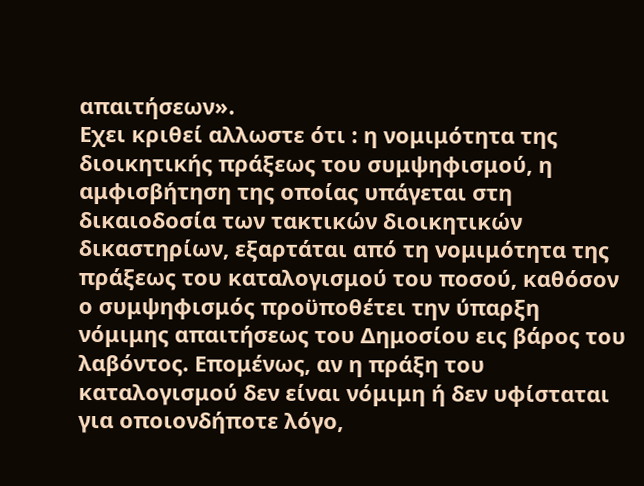απαιτήσεων».
Εχει κριθεί αλλωστε ότι : η νομιμότητα της διοικητικής πράξεως του συμψηφισμού, η αμφισβήτηση της οποίας υπάγεται στη δικαιοδοσία των τακτικών διοικητικών δικαστηρίων, εξαρτάται από τη νομιμότητα της πράξεως του καταλογισμού του ποσού, καθόσον ο συμψηφισμός προϋποθέτει την ύπαρξη νόμιμης απαιτήσεως του Δημοσίου εις βάρος του λαβόντος. Επομένως, αν η πράξη του καταλογισμού δεν είναι νόμιμη ή δεν υφίσταται για οποιονδήποτε λόγο,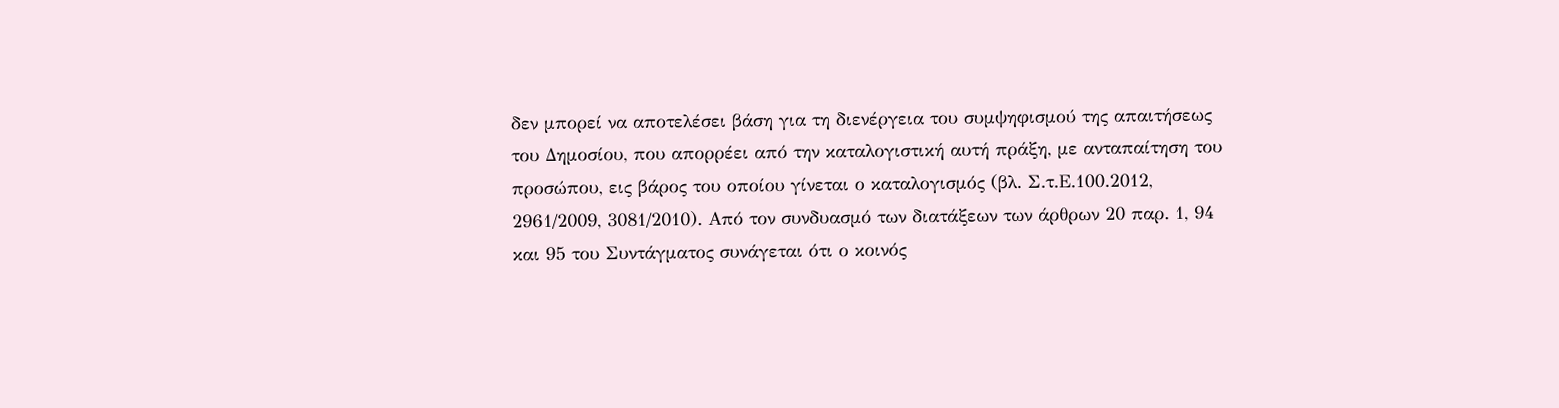δεν μπορεί να αποτελέσει βάση για τη διενέργεια του συμψηφισμού της απαιτήσεως του Δημοσίου, που απορρέει από την καταλογιστική αυτή πράξη, με ανταπαίτηση του προσώπου, εις βάρος του οποίου γίνεται ο καταλογισμός (βλ. Σ.τ.Ε.100.2012, 2961/2009, 3081/2010). Από τον συνδυασμό των διατάξεων των άρθρων 20 παρ. 1, 94 και 95 του Συντάγματος συνάγεται ότι ο κοινός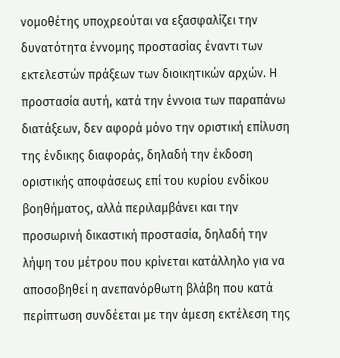νομοθέτης υποχρεούται να εξασφαλίζει την δυνατότητα έννομης προστασίας έναντι των εκτελεστών πράξεων των διοικητικών αρχών. Η προστασία αυτή, κατά την έννοια των παραπάνω διατάξεων, δεν αφορά μόνο την οριστική επίλυση της ένδικης διαφοράς, δηλαδή την έκδοση οριστικής αποφάσεως επί του κυρίου ενδίκου βοηθήματος, αλλά περιλαμβάνει και την προσωρινή δικαστική προστασία, δηλαδή την λήψη του μέτρου που κρίνεται κατάλληλο για να αποσοβηθεί η ανεπανόρθωτη βλάβη που κατά περίπτωση συνδέεται με την άμεση εκτέλεση της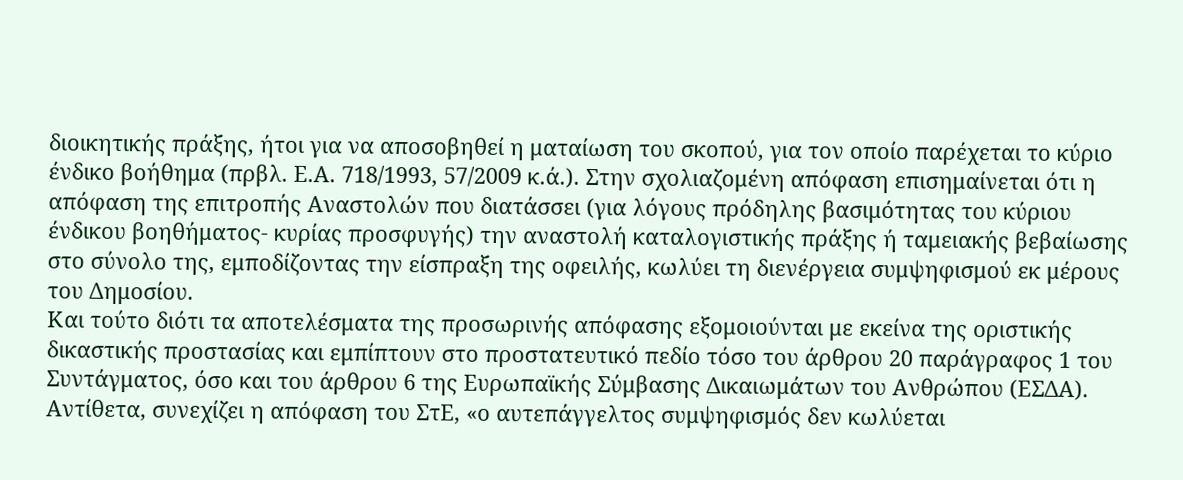διοικητικής πράξης, ήτοι για να αποσοβηθεί η ματαίωση του σκοπού, για τον οποίο παρέχεται το κύριο ένδικο βοήθημα (πρβλ. Ε.Α. 718/1993, 57/2009 κ.ά.). Στην σχολιαζομένη απόφαση επισημαίνεται ότι η απόφαση της επιτροπής Αναστολών που διατάσσει (για λόγους πρόδηλης βασιμότητας του κύριου ένδικου βοηθήματος- κυρίας προσφυγής) την αναστολή καταλογιστικής πράξης ή ταμειακής βεβαίωσης στο σύνολο της, εμποδίζοντας την είσπραξη της οφειλής, κωλύει τη διενέργεια συμψηφισμού εκ μέρους του Δημοσίου.
Και τούτο διότι τα αποτελέσματα της προσωρινής απόφασης εξομοιούνται με εκείνα της οριστικής δικαστικής προστασίας και εμπίπτουν στο προστατευτικό πεδίο τόσο του άρθρου 20 παράγραφος 1 του Συντάγματος, όσο και του άρθρου 6 της Ευρωπαϊκής Σύμβασης Δικαιωμάτων του Ανθρώπου (ΕΣΔΑ).
Αντίθετα, συνεχίζει η απόφαση του ΣτΕ, «ο αυτεπάγγελτος συμψηφισμός δεν κωλύεται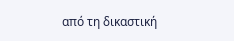από τη δικαστική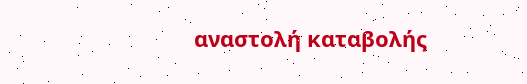αναστολή καταβολής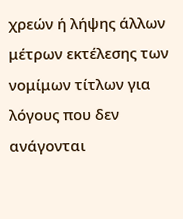χρεών ή λήψης άλλων μέτρων εκτέλεσης των νομίμων τίτλων για λόγους που δεν ανάγονται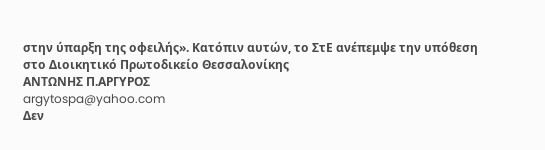στην ύπαρξη της οφειλής». Κατόπιν αυτών, το ΣτΕ ανέπεμψε την υπόθεση στο Διοικητικό Πρωτοδικείο Θεσσαλονίκης
ΑΝΤΩΝΗΣ Π.ΑΡΓΥΡΟΣ
argytospa@yahoo.com
Δεν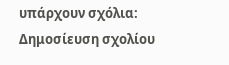υπάρχουν σχόλια:
Δημοσίευση σχολίου